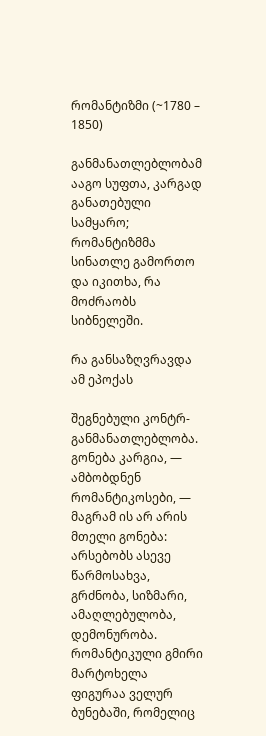რომანტიზმი (~1780 – 1850)

განმანათლებლობამ ააგო სუფთა, კარგად განათებული სამყარო; რომანტიზმმა სინათლე გამორთო და იკითხა, რა მოძრაობს სიბნელეში.

რა განსაზღვრავდა ამ ეპოქას

შეგნებული კონტრ-განმანათლებლობა. გონება კარგია, — ამბობდნენ რომანტიკოსები, — მაგრამ ის არ არის მთელი გონება: არსებობს ასევე წარმოსახვა, გრძნობა, სიზმარი, ამაღლებულობა, დემონურობა. რომანტიკული გმირი მარტოხელა ფიგურაა ველურ ბუნებაში, რომელიც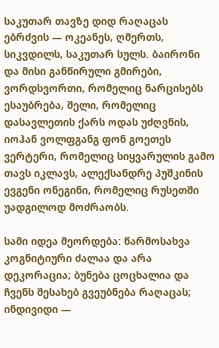საკუთარ თავზე დიდ რაღაცას ებრძვის — ოკეანეს, ღმერთს, სიკვდილს, საკუთარ სულს. ბაირონი და მისი განწირული გმირები, ვორდსვორთი, რომელიც ნარცისებს ესაუბრება, შელი, რომელიც დასავლეთის ქარს ოდას უძღვნის, იოჰან ვოლფგანგ ფონ გოეთეს ვერტერი, რომელიც სიყვარულის გამო თავს იკლავს, ალექსანდრე პუშკინის ევგენი ონეგინი, რომელიც რუსეთში უადგილოდ მოძრაობს.

სამი იდეა მეორდება: წარმოსახვა კოგნიტიური ძალაა და არა დეკორაცია; ბუნება ცოცხალია და ჩვენს შესახებ გვეუბნება რაღაცას; ინდივიდი —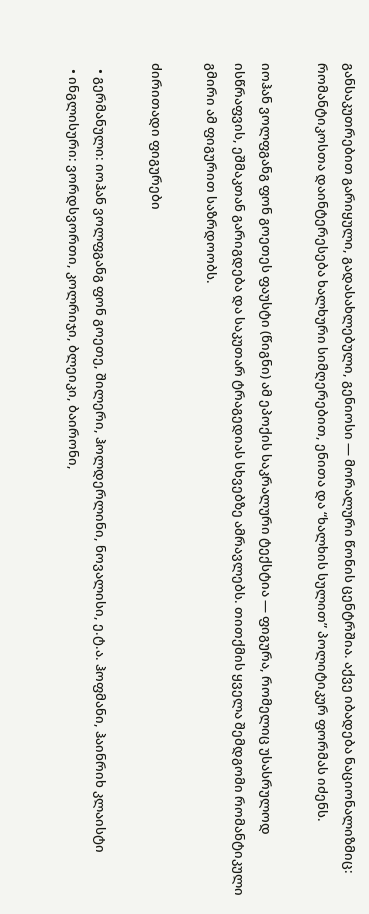განსაკუთრებით გარიყული, გადასახლებული, გენიოსი — მორალური წონის ცენტრშია. აქვე იბადება ნაციონალიზმიც: რომანტიკოსთა დაინტერესება ხალხური სიმღერებით, ენითა და “ხალხის სულით” პოლიტიკურ ფორმას იძენს.

იოჰან ვოლფგანგ ფონ გოეთეს ფაუსტი (წიგნი) ამ ეპოქის საკრალური ტექსტია — ფიგურა, რომელიც უსასრულოდ ისწრაფვის, ეშმაკთან გარიგდება და საკუთარ ტრაგედიას სხვებზე ამრავლებს. თითქმის ყველა შემდგომი რომანტიკული გმირი ამ ფიგურით საზრდოობს.

ძირითადი ფიგურები

  • გერმანული: იოჰან ვოლფგანგ ფონ გოეთე, შილერი, ჰოლდერლინი, ნოვალისი, ე.ტ.ა. ჰოფმანი, ჰაინრიხ კლაისტი
  • ინგლისური: ვორდსვორთი, კოლრიჯი, ბლეიკი, ბაირონი,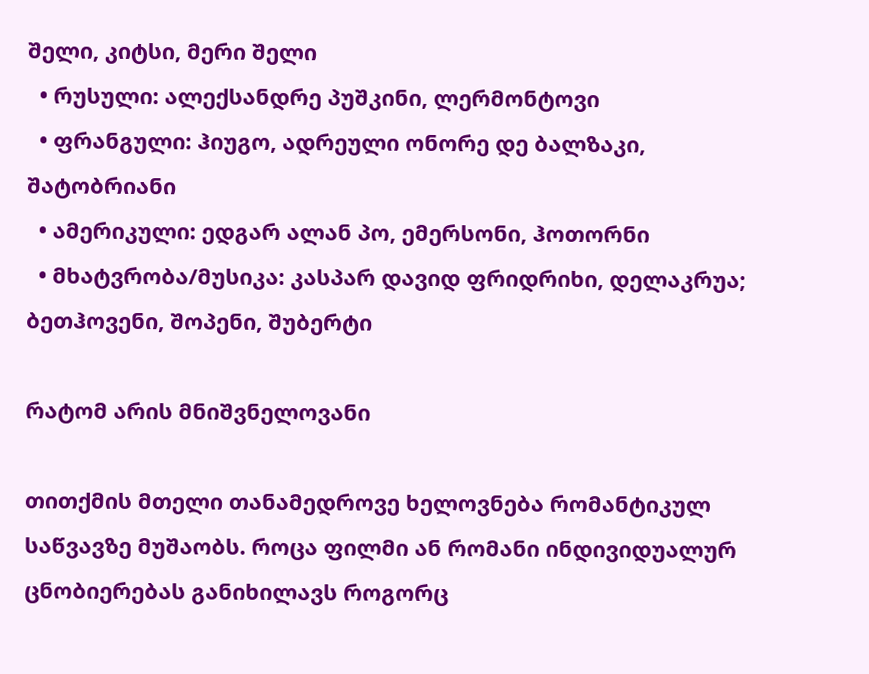შელი, კიტსი, მერი შელი
  • რუსული: ალექსანდრე პუშკინი, ლერმონტოვი
  • ფრანგული: ჰიუგო, ადრეული ონორე დე ბალზაკი, შატობრიანი
  • ამერიკული: ედგარ ალან პო, ემერსონი, ჰოთორნი
  • მხატვრობა/მუსიკა: კასპარ დავიდ ფრიდრიხი, დელაკრუა; ბეთჰოვენი, შოპენი, შუბერტი

რატომ არის მნიშვნელოვანი

თითქმის მთელი თანამედროვე ხელოვნება რომანტიკულ საწვავზე მუშაობს. როცა ფილმი ან რომანი ინდივიდუალურ ცნობიერებას განიხილავს როგორც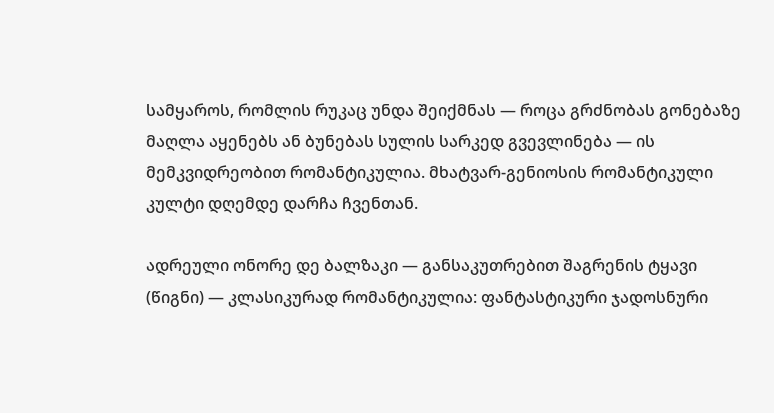სამყაროს, რომლის რუკაც უნდა შეიქმნას — როცა გრძნობას გონებაზე მაღლა აყენებს ან ბუნებას სულის სარკედ გვევლინება — ის მემკვიდრეობით რომანტიკულია. მხატვარ-გენიოსის რომანტიკული კულტი დღემდე დარჩა ჩვენთან.

ადრეული ონორე დე ბალზაკი — განსაკუთრებით შაგრენის ტყავი (წიგნი) — კლასიკურად რომანტიკულია: ფანტასტიკური ჯადოსნური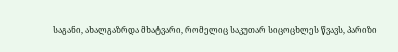საგანი, ახალგაზრდა მხატვარი, რომელიც საკუთარ სიცოცხლეს წვავს, პარიზი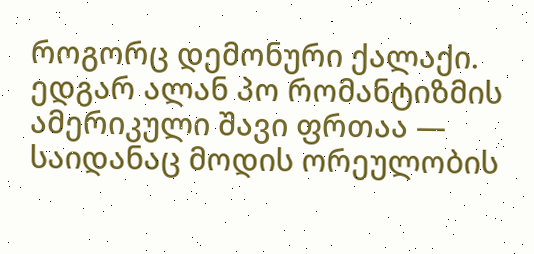როგორც დემონური ქალაქი. ედგარ ალან პო რომანტიზმის ამერიკული შავი ფრთაა — საიდანაც მოდის ორეულობის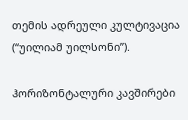თემის ადრეული კულტივაცია (“უილიამ უილსონი”).

ჰორიზონტალური კავშირები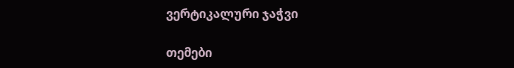ვერტიკალური ჯაჭვი

თემები